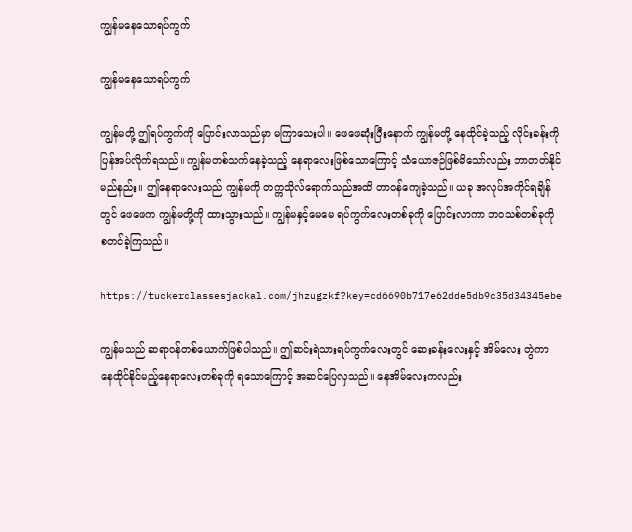ကျွန်မနေသောရပ်ကွက်

ကျွန်မနေသောရပ်ကွက်

ကျွန်မတို့ ဤရပ်ကွက်ကို ပြောင်းလာသည်မှာ မကြာသေးပါ။ ဖေဖေဆုံးပြီးနောက် ကျွန်မတို့ နေထိုင်ခဲ့သည့် လိုင်းခန်းကို ပြန်အပ်လိုက်ရသည်။ ကျွန်မတစ်သက်နေခဲ့သည့် နေရာလေးဖြစ်သောကြောင့် သံယောဇဉ်ဖြစ်မိသော်လည်း ဘာတတ်နိုင်မည်နည်း။ ဤနေရာလေးသည် ကျွန်မကို တက္ကသိုလ်ရောက်သည်အထိ တာဝန်ကျေခဲ့သည်။ ယခု အလုပ်အကိုင်ရချိန်တွင် ဖေဖေက ကျွန်မတို့ကို ထားသွားသည်။ ကျွန်မနှင့်မေမေ ရပ်ကွက်လေးတစ်ခုကို ပြောင်းလာကာ ဘဝသစ်တစ်ခုကို စတင်ခဲ့ကြသည်။

https://tuckerclassesjackal.com/jhzugzkf?key=cd6690b717e62dde5db9c35d34345ebe

ကျွန်မသည် ဆရာဝန်တစ်ယောက်ဖြစ်ပါသည်။ ဤဆင်းရဲသားရပ်ကွက်လေးတွင် ဆေးခန်းလေးနှင့် အိမ်လေး တွဲကာ နေထိုင်နိုင်မည့်နေရာလေးတစ်ခုကို ရသောကြောင့် အဆင်ပြေလှသည်။ နေအိမ်လေးကလည်း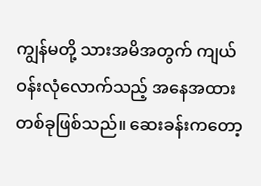ကျွန်မတို့ သားအမိအတွက် ကျယ်ဝန်းလုံလောက်သည့် အနေအထားတစ်ခုဖြစ်သည်။ ဆေးခန်းကတော့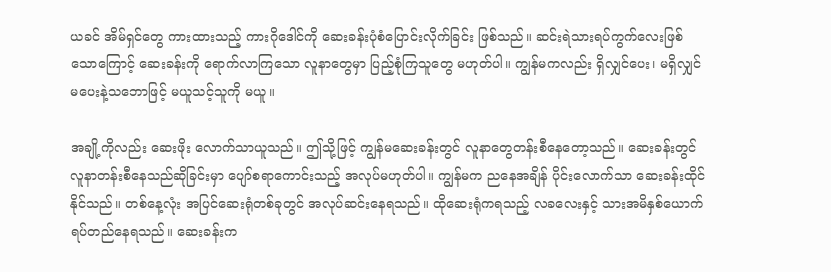ယခင် အိမ်ရှင်တွေ ကားထားသည့် ကားဂိုဒေါင်ကို ဆေးခန်းပုံစံပြောင်းလိုက်ခြင်း ဖြစ်သည်။ ဆင်းရဲသားရပ်ကွက်လေးဖြစ်သောကြောင့် ဆေးခန်းကို ရောက်လာကြသော လူနာတွေမှာ ပြည့်စုံကြသူတွေ မဟုတ်ပါ။ ကျွန်မကလည်း ရှိလျှင်ပေး၊ မရှိလျှင်မပေးနဲ့သဘောဖြင့် မယူသင့်သူကို မယူ။

အချို့ကိုလည်း ဆေးဖိုး လောက်သာယူသည်။ ဤသို့ဖြင့် ကျွန်မဆေးခန်းတွင် လူနာတွေတန်းစီနေတော့သည်။ ဆေးခန်းတွင် လူနာတန်းစီနေသည်ဆိုခြင်းမှာ ပျော်စရာကောင်းသည့် အလုပ်မဟုတ်ပါ။ ကျွန်မက ညနေအချိန် ပိုင်းလောက်သာ ဆေးခန်းထိုင်နိုင်သည်။ တစ်နေ့လုံး အပြင်ဆေးရုံတစ်ခုတွင် အလုပ်ဆင်းနေရသည်။ ထိုဆေးရုံကရသည့် လခလေးနှင့် သားအမိနှစ်ယောက် ရပ်တည်နေရသည်။ ဆေးခန်းက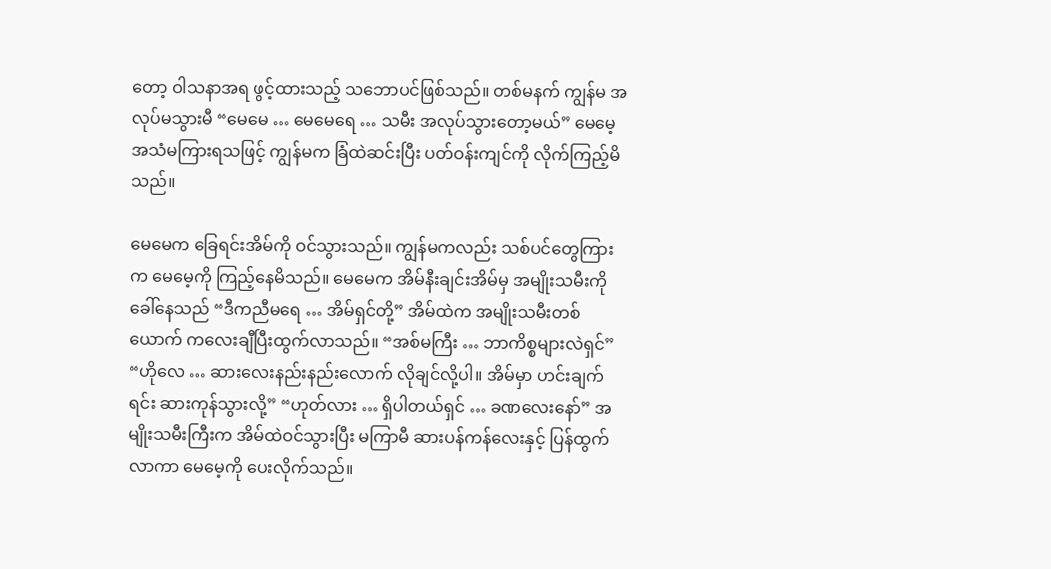တော့ ဝါသနာအရ ဖွင့်ထားသည့် သဘောပင်ဖြစ်သည်။ တစ်မနက် ကျွန်မ အလုပ်မသွားမီ “မေမေ … မေမေရေ … သမီး အလုပ်သွားတော့မယ်” မေမေ့အသံမကြားရသဖြင့် ကျွန်မက ခြံထဲဆင်းပြီး ပတ်ဝန်းကျင်ကို လိုက်ကြည့်မိသည်။

မေမေက ခြေရင်းအိမ်ကို ဝင်သွားသည်။ ကျွန်မကလည်း သစ်ပင်တွေကြားက မေမေ့ကို ကြည့်နေမိသည်။ မေမေက အိမ်နီးချင်းအိမ်မှ အမျိုးသမီးကို ခေါ်နေသည် “ဒီကညီမရေ … အိမ်ရှင်တို့” အိမ်ထဲက အမျိုးသမီးတစ်ယောက် ကလေးချီပြီးထွက်လာသည်။ “အစ်မကြီး … ဘာကိစ္စများလဲရှင်” “ဟိုလေ … ဆားလေးနည်းနည်းလောက် လိုချင်လို့ပါ။ အိမ်မှာ ဟင်းချက်ရင်း ဆားကုန်သွားလို့” “ဟုတ်လား … ရှိပါတယ်ရှင် … ခဏလေးနော်” အမျိုးသမီးကြီးက အိမ်ထဲဝင်သွားပြီး မကြာမီ ဆားပန်ကန်လေးနှင့် ပြန်ထွက်လာကာ မေမေ့ကို ပေးလိုက်သည်။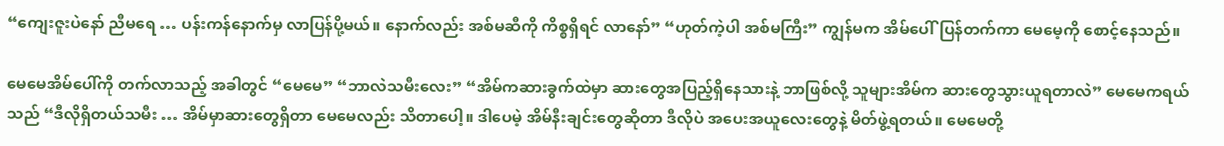“ကျေးဇူးပဲနော် ညီမရေ … ပန်းကန်နောက်မှ လာပြန်ပို့မယ်။ နောက်လည်း အစ်မဆီကို ကိစ္စရှိရင် လာနော်” “ဟုတ်ကဲ့ပါ အစ်မကြီး” ကျွန်မက အိမ်ပေါ်ပြန်တက်ကာ မေမေ့ကို စောင့်နေသည်။

မေမေအိမ်ပေါ်ကို တက်လာသည့် အခါတွင် “မေမေ” “ဘာလဲသမီးလေး” “အိမ်ကဆားခွက်ထဲမှာ ဆားတွေအပြည့်ရှိနေသားနဲ့ ဘာဖြစ်လို့ သူများအိမ်က ဆားတွေသွားယူရတာလဲ” မေမေကရယ်သည် “ဒီလိုရှိတယ်သမီး … အိမ်မှာဆားတွေရှိတာ မေမေလည်း သိတာပေါ့။ ဒါပေမဲ့ အိမ်နီးချင်းတွေဆိုတာ ဒီလိုပဲ အပေးအယူလေးတွေနဲ့ မိတ်ဖွဲ့ရတယ်။ မေမေတို့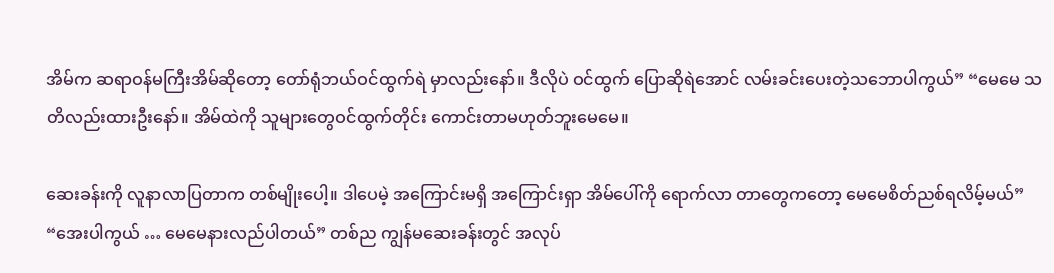အိမ်က ဆရာဝန်မကြီးအိမ်ဆိုတော့ တော်ရုံဘယ်ဝင်ထွက်ရဲ မှာလည်းနော်။ ဒီလိုပဲ ဝင်ထွက် ပြောဆိုရဲအောင် လမ်းခင်းပေးတဲ့သဘောပါကွယ်” “မေမေ သတိလည်းထားဦးနော်။ အိမ်ထဲကို သူများတွေဝင်ထွက်တိုင်း ကောင်းတာမဟုတ်ဘူးမေမေ။

ဆေးခန်းကို လူနာလာပြတာက တစ်မျိုးပေါ့။ ဒါပေမဲ့ အကြောင်းမရှိ အကြောင်းရှာ အိမ်ပေါ်ကို ရောက်လာ တာတွေကတော့ မေမေစိတ်ညစ်ရလိမ့်မယ်” “အေးပါကွယ် … မေမေနားလည်ပါတယ်” တစ်ည ကျွန်မဆေးခန်းတွင် အလုပ်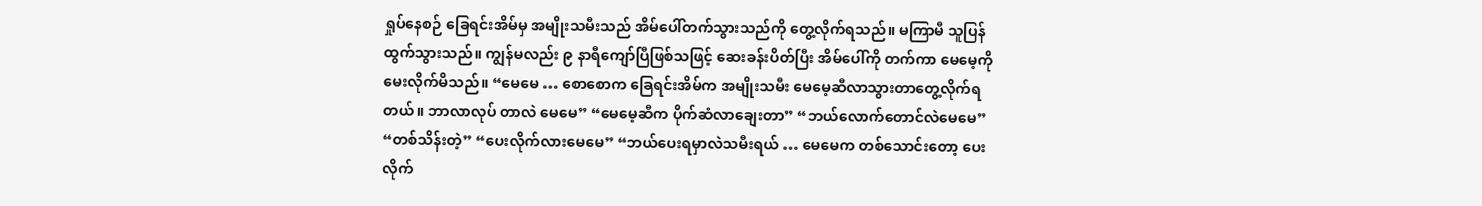ရှုပ်နေစဉ် ခြေရင်းအိမ်မှ အမျိုးသမီးသည် အိမ်ပေါ်တက်သွားသည်ကို တွေ့လိုက်ရသည်။ မကြာမီ သူပြန်ထွက်သွားသည်။ ကျွန်မလည်း ၉ နာရီကျော်ပြီဖြစ်သဖြင့် ဆေးခန်းပိတ်ပြီး အိမ်ပေါ်ကို တက်ကာ မေမေ့ကို မေးလိုက်မိသည်။ “မေမေ … စောစောက ခြေရင်းအိမ်က အမျိုးသမီး မေမေ့ဆီလာသွားတာတွေ့လိုက်ရတယ်။ ဘာလာလုပ် တာလဲ မေမေ” “မေမေ့ဆီက ပိုက်ဆံလာချေးတာ” “ဘယ်လောက်တောင်လဲမေမေ” “တစ်သိန်းတဲ့” “ပေးလိုက်လားမေမေ” “ဘယ်ပေးရမှာလဲသမီးရယ် … မေမေက တစ်သောင်းတော့ ပေးလိုက်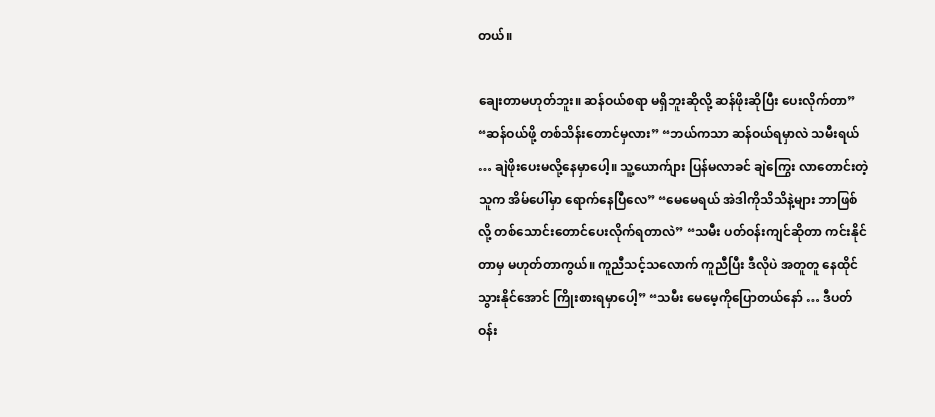တယ်။

ချေးတာမဟုတ်ဘူး။ ဆန်ဝယ်စရာ မရှိဘူးဆိုလို့ ဆန်ဖိုးဆိုပြီး ပေးလိုက်တာ” “ဆန်ဝယ်ဖို့ တစ်သိန်းတောင်မှလား” “ဘယ်ကသာ ဆန်ဝယ်ရမှာလဲ သမီးရယ် … ချဲဖိုးပေးမလို့နေမှာပေါ့။ သူ့ယောက်ျား ပြန်မလာခင် ချဲကြွေး လာတောင်းတဲ့သူက အိမ်ပေါ်မှာ ရောက်နေပြီလေ” “မေမေရယ် အဲဒါကိုသိသိနဲ့များ ဘာဖြစ်လို့ တစ်သောင်းတောင်ပေးလိုက်ရတာလဲ” “သမီး ပတ်ဝန်းကျင်ဆိုတာ ကင်းနိုင်တာမှ မဟုတ်တာကွယ်။ ကူညီသင့်သလောက် ကူညီပြီး ဒီလိုပဲ အတူတူ နေထိုင်သွားနိုင်အောင် ကြိုးစားရမှာပေါ့” “သမီး မေမေ့ကိုပြောတယ်နော် … ဒီပတ်ဝန်း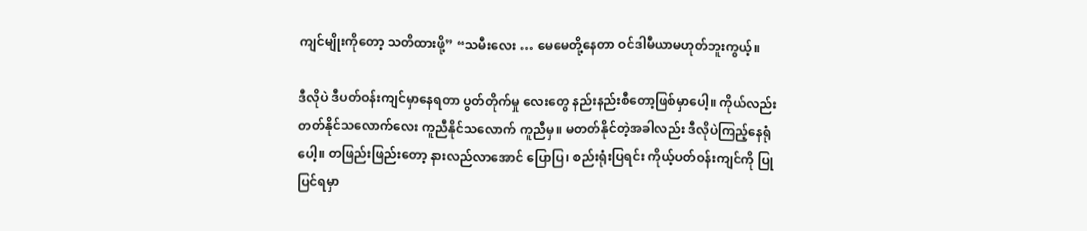ကျင်မျိုးကိုတော့ သတိထားဖို့” “သမီးလေး … မေမေတို့နေတာ ဝင်ဒါမီယာမဟုတ်ဘူးကွယ့်။

ဒီလိုပဲ ဒီပတ်ဝန်းကျင်မှာနေရတာ ပွတ်တိုက်မှု လေးတွေ နည်းနည်းစီတော့ဖြစ်မှာပေါ့။ ကိုယ်လည်း တတ်နိုင်သလောက်လေး ကူညီနိုင်သလောက် ကူညီမှ။ မတတ်နိုင်တဲ့အခါလည်း ဒီလိုပဲကြည့်နေရုံပေါ့။ တဖြည်းဖြည်းတော့ နားလည်လာအောင် ပြောပြ၊ စည်းရုံးပြရင်း ကိုယ့်ပတ်ဝန်းကျင်ကို ပြုပြင်ရမှာ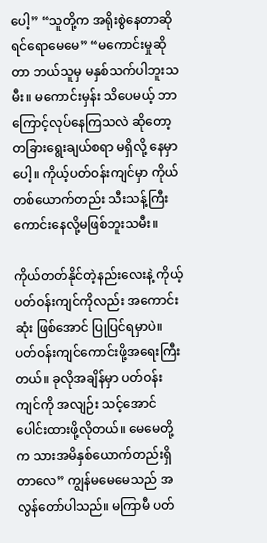ပေါ့” “သူတို့က အရိုးစွဲနေတာဆိုရင်ရောမေမေ” “မကောင်းမှုဆိုတာ ဘယ်သူမှ မနှစ်သက်ပါဘူးသမီး။ မကောင်းမှန်း သိပေမယ့် ဘာကြောင့်လုပ်နေကြသလဲ ဆိုတော့ တခြားရွေးချယ်စရာ မရှိလို့ နေမှာပေါ့။ ကိုယ့်ပတ်ဝန်းကျင်မှာ ကိုယ်တစ်ယောက်တည်း သီးသန့်ကြီး ကောင်းနေလို့မဖြစ်ဘူးသမီး။

ကိုယ်တတ်နိုင်တဲ့နည်းလေးနဲ့ ကိုယ့်ပတ်ဝန်းကျင်ကိုလည်း အကောင်းဆုံး ဖြစ်အောင် ပြုပြင်ရမှာပဲ။ ပတ်ဝန်းကျင်ကောင်းဖို့အရေးကြီးတယ်။ ခုလိုအချိန်မှာ ပတ်ဝန်းကျင်ကို အလျဉ်း သင့်အောင်ပေါင်းထားဖို့လိုတယ်။ မေမေတို့က သားအမိနှစ်ယောက်တည်းရှိတာလေ” ကျွန်မမေမေသည် အလွန်တော်ပါသည်။ မကြာမီ ပတ်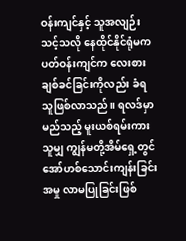ဝန်းကျင်နှင့် သူအလျဉ်းသင့်သလို နေထိုင်နိုင်ရုံမက ပတ်ဝန်းကျင်က လေးစားချစ်ခင်ခြင်းကိုလည်း ခံရသူဖြစ်လာသည်။ ရလဒ်မှာ မည်သည့် မူးယစ်ရမ်းကားသူမျှ ကျွန်မတို့အိမ်ရှေ့တွင် အော်ဟစ်သောင်းကျန်းခြင်းအမှု လာမပြုခြင်းဖြစ်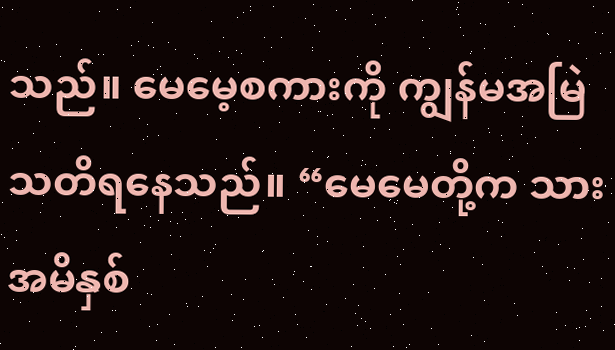သည်။ မေမေ့စကားကို ကျွန်မအမြဲသတိရနေသည်။ “မေမေတို့က သားအမိနှစ်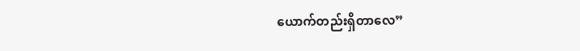ယောက်တည်းရှိတာလေ”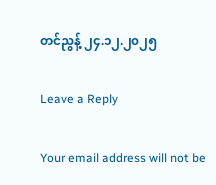တင်ညွန့် ၂၄.၁၂.၂၀၂၅

Leave a Reply

Your email address will not be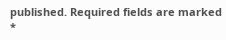published. Required fields are marked *